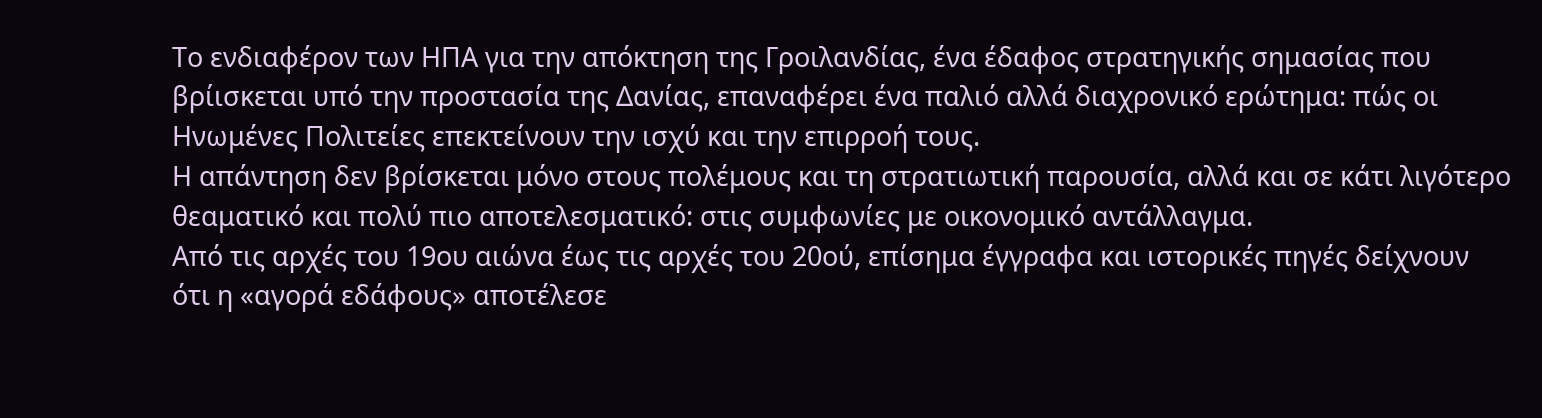Το ενδιαφέρον των ΗΠΑ για την απόκτηση της Γροιλανδίας, ένα έδαφος στρατηγικής σημασίας που βρίισκεται υπό την προστασία της Δανίας, επαναφέρει ένα παλιό αλλά διαχρονικό ερώτημα: πώς οι Ηνωμένες Πολιτείες επεκτείνουν την ισχύ και την επιρροή τους.
Η απάντηση δεν βρίσκεται μόνο στους πολέμους και τη στρατιωτική παρουσία, αλλά και σε κάτι λιγότερο θεαματικό και πολύ πιο αποτελεσματικό: στις συμφωνίες με οικονομικό αντάλλαγμα.
Από τις αρχές του 19ου αιώνα έως τις αρχές του 20ού, επίσημα έγγραφα και ιστορικές πηγές δείχνουν ότι η «αγορά εδάφους» αποτέλεσε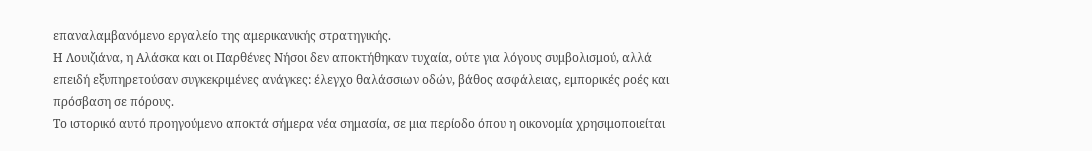επαναλαμβανόμενο εργαλείο της αμερικανικής στρατηγικής.
Η Λουιζιάνα, η Αλάσκα και οι Παρθένες Νήσοι δεν αποκτήθηκαν τυχαία, ούτε για λόγους συμβολισμού, αλλά επειδή εξυπηρετούσαν συγκεκριμένες ανάγκες: έλεγχο θαλάσσιων οδών, βάθος ασφάλειας, εμπορικές ροές και πρόσβαση σε πόρους.
Το ιστορικό αυτό προηγούμενο αποκτά σήμερα νέα σημασία, σε μια περίοδο όπου η οικονομία χρησιμοποιείται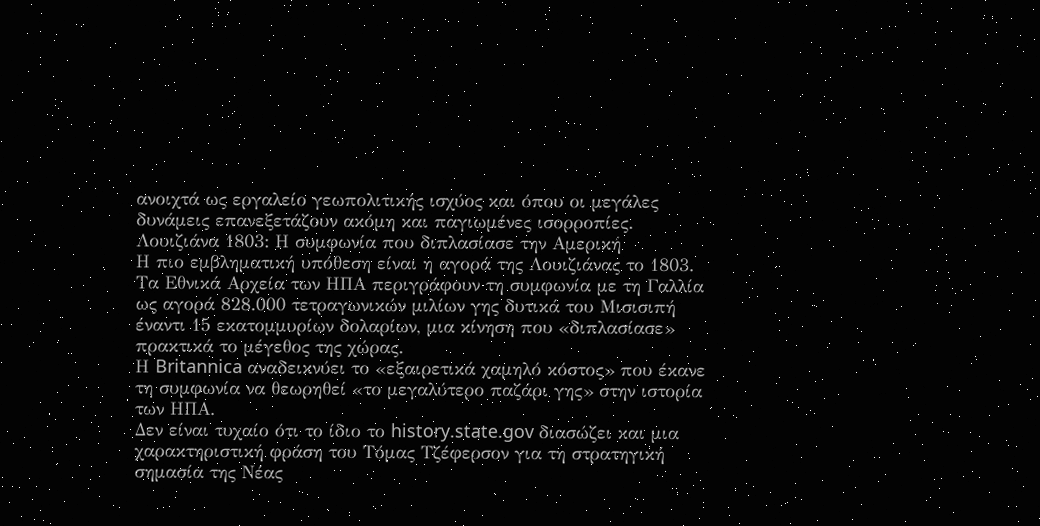ανοιχτά ως εργαλείο γεωπολιτικής ισχύος και όπου οι μεγάλες δυνάμεις επανεξετάζουν ακόμη και παγιωμένες ισορροπίες.
Λουιζιάνα 1803: Η συμφωνία που διπλασίασε την Αμερική
Η πιο εμβληματική υπόθεση είναι η αγορά της Λουιζιάνας το 1803. Τα Εθνικά Αρχεία των ΗΠΑ περιγράφουν τη συμφωνία με τη Γαλλία ως αγορά 828.000 τετραγωνικών μιλίων γης δυτικά του Μισισιπή έναντι 15 εκατομμυρίων δολαρίων, μια κίνηση που «διπλασίασε» πρακτικά το μέγεθος της χώρας.
Η Britannica αναδεικνύει το «εξαιρετικά χαμηλό κόστος» που έκανε τη συμφωνία να θεωρηθεί «το μεγαλύτερο παζάρι γης» στην ιστορία των ΗΠΑ.
Δεν είναι τυχαίο ότι το ίδιο το history.state.gov διασώζει και μια χαρακτηριστική φράση του Τόμας Τζέφερσον για τη στρατηγική σημασία της Νέας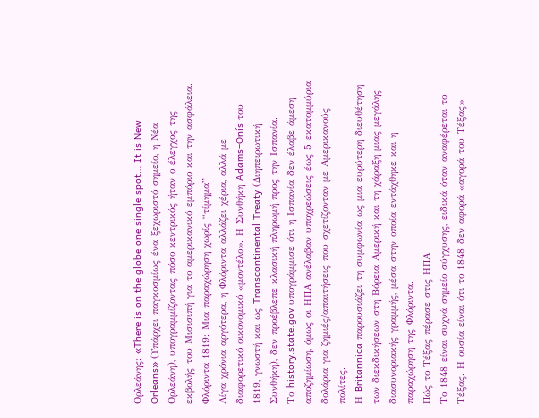Ορλεάνης: «There is on the globe one single spot… It is New Orleans» (Υπάρχει παγκοσμίως ένα ξεχωριστό σημείο, η Νέα Ορλεάνη), υπογραμμίζοντας πόσο κεντρικός ήταν ο έλεγχος της εκβολής του Μισισιπή για το αμερικανικό εμπόριο και την ασφάλεια.
Φλόριντα 1819: Μια παραχώρηση χωρίς “τίμημα”
Λίγα χρόνια αργότερα, η Φλόριντα αλλάζει χέρια, αλλά με διαφορετικό οικονομικό «μοντέλο». Η Συνθήκη Adams–Onís του 1819, γνωστή και ως Transcontinental Treaty (Διηπειρωτική Συνθήκη), δεν προέβλεπε κλασική πληρωμή προς την Ισπανία.
Το history.state.gov υπογράμμισε ότι η Ισπανία δεν έλαβε άμεση αποζημίωση, όμως οι ΗΠΑ ανέλαβαν υποχρεώσεις έως 5 εκατομμύρια δολάρια για ζημιές/απαιτήσεις που σχετίζονταν με Αμερικανούς πολίτες.
Η Britannica παρουσιάζει τη συμφωνία ως μια ευρύτερη διευθέτηση των διεκδικήσεων στη Βόρεια Αμερική και τη χάραξη μιας μεγάλης διασυνοριακής γραμμής, μέσα στην οποία εντάχθηκε και η παραχώρηση της Φλόριντα.
Πώς το Τέξας πέρασε στις ΗΠΑ
Το 1848 είναι συχνά σημείο σύγχυσης, ειδικά όταν αναφέρεται το Τέξας. Η ουσία είναι ότι το 1848 δεν αφορά «αγορά του Τέξας»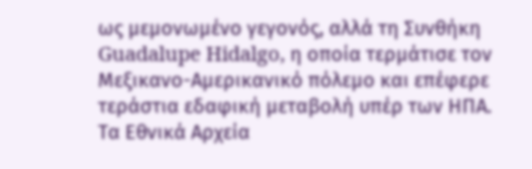ως μεμονωμένο γεγονός, αλλά τη Συνθήκη Guadalupe Hidalgo, η οποία τερμάτισε τον Μεξικανο-Αμερικανικό πόλεμο και επέφερε τεράστια εδαφική μεταβολή υπέρ των ΗΠΑ.
Τα Εθνικά Αρχεία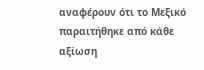αναφέρουν ότι το Μεξικό παραιτήθηκε από κάθε αξίωση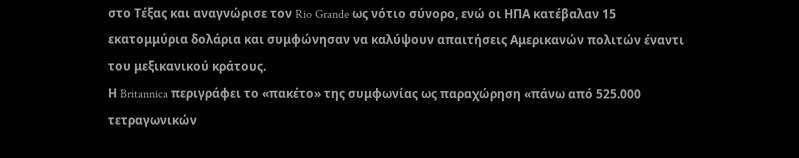στο Τέξας και αναγνώρισε τον Rio Grande ως νότιο σύνορο, ενώ οι ΗΠΑ κατέβαλαν 15 εκατομμύρια δολάρια και συμφώνησαν να καλύψουν απαιτήσεις Αμερικανών πολιτών έναντι του μεξικανικού κράτους.
Η Britannica περιγράφει το «πακέτο» της συμφωνίας ως παραχώρηση «πάνω από 525.000 τετραγωνικών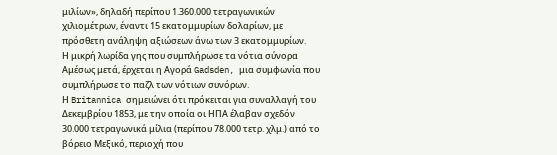μιλίων», δηλαδή περίπου 1.360.000 τετραγωνικών χιλιομέτρων, έναντι 15 εκατομμυρίων δολαρίων, με πρόσθετη ανάληψη αξιώσεων άνω των 3 εκατομμυρίων.
Η μικρή λωρίδα γης που συμπλήρωσε τα νότια σύνορα
Αμέσως μετά, έρχεται η Αγορά Gadsden, μια συμφωνία που συμπλήρωσε το παζλ των νότιων συνόρων.
Η Britannica σημειώνει ότι πρόκειται για συναλλαγή του Δεκεμβρίου 1853, με την οποία οι ΗΠΑ έλαβαν σχεδόν 30.000 τετραγωνικά μίλια (περίπου 78.000 τετρ. χλμ.) από το βόρειο Μεξικό, περιοχή που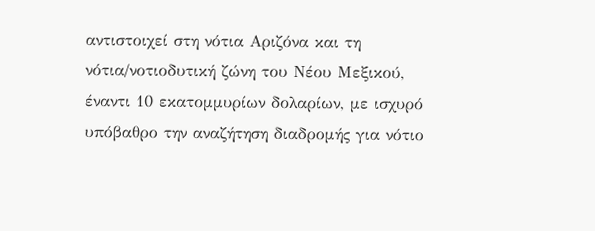αντιστοιχεί στη νότια Αριζόνα και τη νότια/νοτιοδυτική ζώνη του Νέου Μεξικού, έναντι 10 εκατομμυρίων δολαρίων, με ισχυρό υπόβαθρο την αναζήτηση διαδρομής για νότιο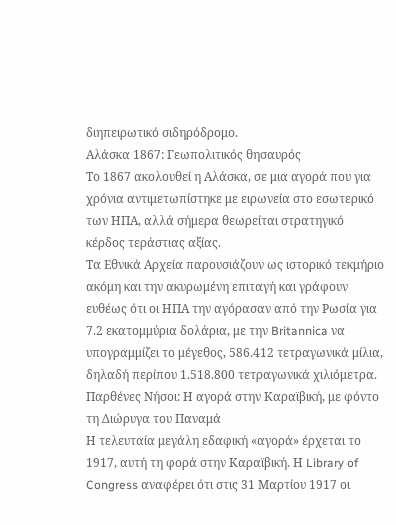διηπειρωτικό σιδηρόδρομο.
Αλάσκα 1867: Γεωπολιτικός θησαυρός
Το 1867 ακολουθεί η Αλάσκα, σε μια αγορά που για χρόνια αντιμετωπίστηκε με ειρωνεία στο εσωτερικό των ΗΠΑ, αλλά σήμερα θεωρείται στρατηγικό κέρδος τεράστιας αξίας.
Τα Εθνικά Αρχεία παρουσιάζουν ως ιστορικό τεκμήριο ακόμη και την ακυρωμένη επιταγή και γράφουν ευθέως ότι οι ΗΠΑ την αγόρασαν από την Ρωσία για 7.2 εκατομμύρια δολάρια, με την Britannica να υπογραμμίζει το μέγεθος, 586.412 τετραγωνικά μίλια, δηλαδή περίπου 1.518.800 τετραγωνικά χιλιόμετρα.
Παρθένες Νήσοι: Η αγορά στην Καραϊβική, με φόντο τη Διώρυγα του Παναμά
Η τελευταία μεγάλη εδαφική «αγορά» έρχεται το 1917, αυτή τη φορά στην Καραϊβική. Η Library of Congress αναφέρει ότι στις 31 Μαρτίου 1917 οι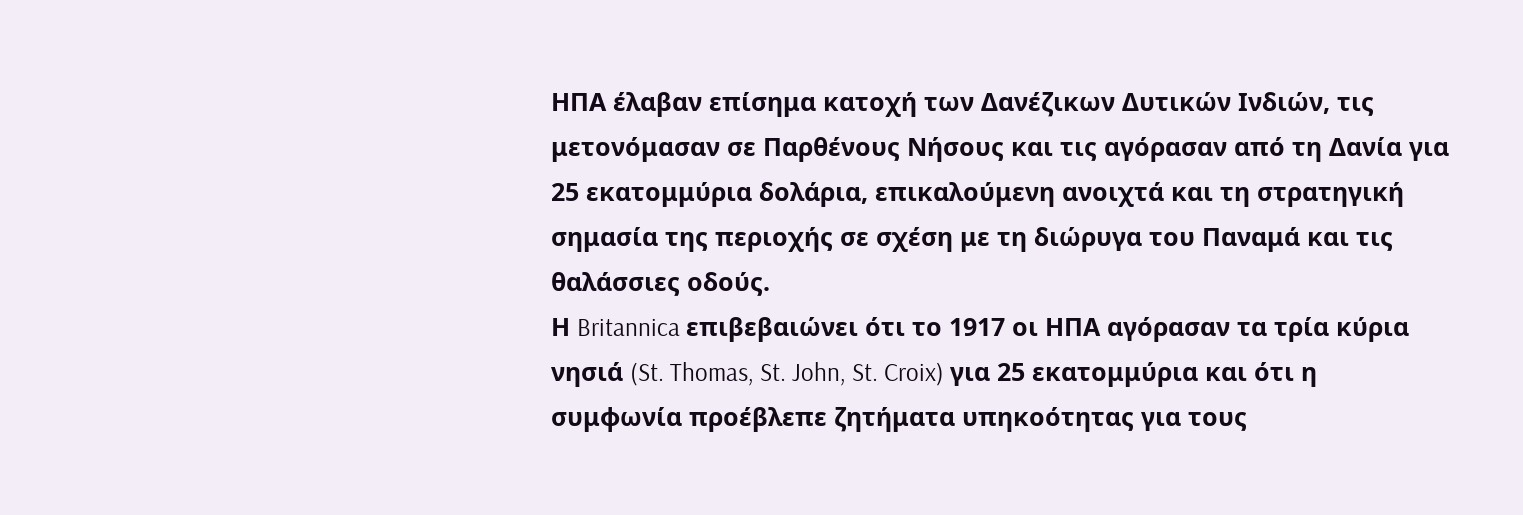ΗΠΑ έλαβαν επίσημα κατοχή των Δανέζικων Δυτικών Ινδιών, τις μετονόμασαν σε Παρθένους Νήσους και τις αγόρασαν από τη Δανία για 25 εκατομμύρια δολάρια, επικαλούμενη ανοιχτά και τη στρατηγική σημασία της περιοχής σε σχέση με τη διώρυγα του Παναμά και τις θαλάσσιες οδούς.
Η Britannica επιβεβαιώνει ότι το 1917 οι ΗΠΑ αγόρασαν τα τρία κύρια νησιά (St. Thomas, St. John, St. Croix) για 25 εκατομμύρια και ότι η συμφωνία προέβλεπε ζητήματα υπηκοότητας για τους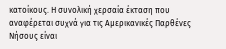κατοίκους. Η συνολική χερσαία έκταση που αναφέρεται συχνά για τις Αμερικανικές Παρθένες Νήσους είναι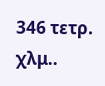346 τετρ. χλμ..